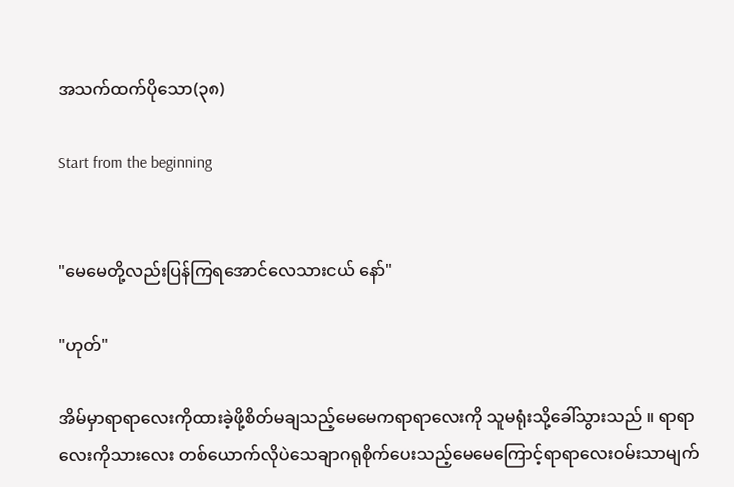အသက်ထက်ပိုသော(၃၈)

Start from the beginning


"မေမေတို့လည်းပြန်ကြရအောင်လေသားငယ် နော်"

"ဟုတ်"

အိမ်မှာရာရာလေးကိုထားခဲ့ဖို့စိတ်မချသည့်မေမေကရာရာလေးကို သူမရုံးသို့ခေါ်သွားသည် ။ ရာရာလေးကိုသားလေး တစ်ယောက်လိုပဲသေချာဂရုစိုက်ပေးသည့်မေမေကြောင့်ရာရာလေးဝမ်းသာမျက်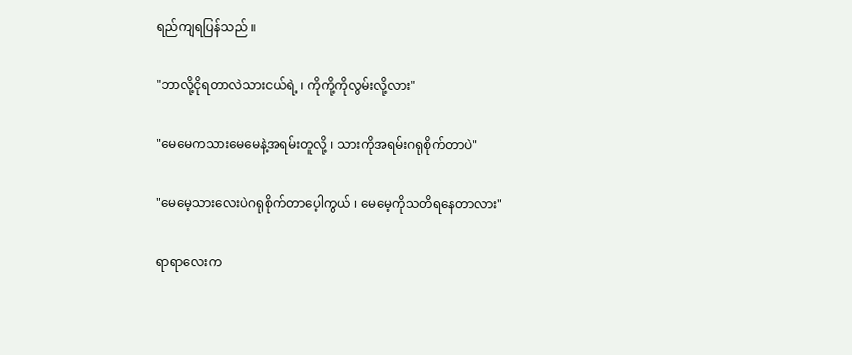ရည်ကျရပြန်သည် ။

"ဘာလို့ငိုရတာလဲသားငယ်ရဲ့ ၊ ကိုကို့ကိုလွမ်းလို့လား"

"မေမေကသားမေမေနဲ့အရမ်းတူလို့ ၊ သားကိုအရမ်းဂရုစိုက်တာပဲ"

"မေမေ့သားလေးပဲဂရုစိုက်တာပေ့ါကွယ် ၊ မေမေ့ကိုသတိရနေတာလား"

ရာရာလေးက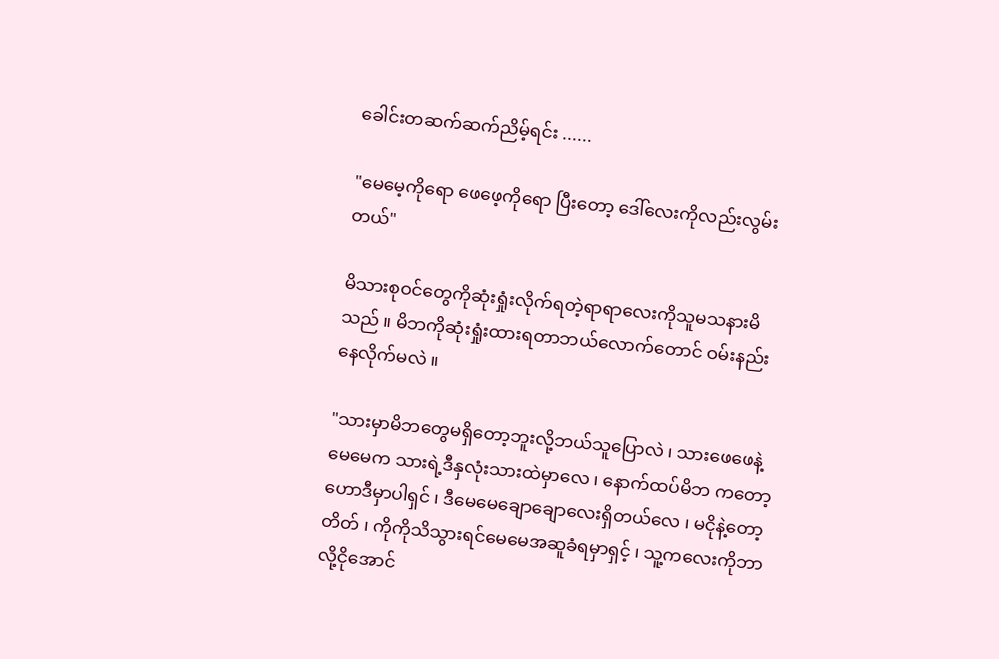ခေါင်းတဆက်ဆက်ညိမ့်ရင်း ......

"မေမေ့ကိုရော ဖေဖေ့ကိုရော ပြီးတော့ ဒေါ်လေးကိုလည်းလွမ်းတယ်"

မိသားစုဝင်တွေကိုဆုံးရှုံးလိုက်ရတဲ့ရာရာလေးကိုသူမသနားမိသည် ။ မိဘကိုဆုံးရှုံးထားရတာဘယ်လောက်တောင် ဝမ်းနည်းနေလိုက်မလဲ ။

"သားမှာမိဘတွေမရှိတော့ဘူးလို့ဘယ်သူပြောလဲ ၊ သားဖေဖေနဲ့မေမေက သားရဲ့ဒီနှလုံးသားထဲမှာလေ ၊ နောက်ထပ်မိဘ ကတော့ ဟောဒီမှာပါရှင် ၊ ဒီမေမေချောချောလေးရှိတယ်လေ ၊ မငိုနဲ့တော့ တိတ် ၊ ကိုကိုသိသွားရင်မေမေအဆူခံရမှာရှင့် ၊ သူ့ကလေးကိုဘာလို့ငိုအောင်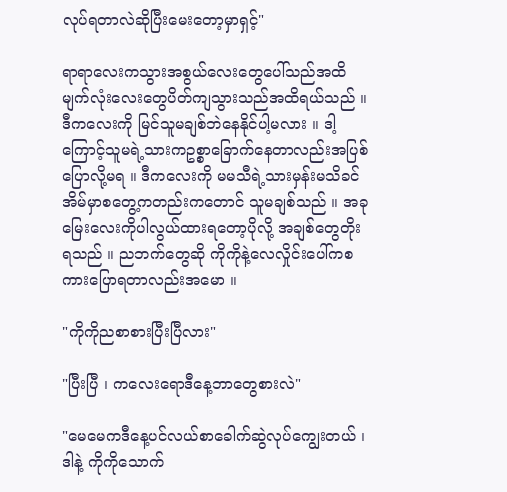လုပ်ရတာလဲဆိုပြီးမေးတော့မှာရှင့်"

ရာရာလေးကသွားအစွယ်လေးတွေပေါ်သည်အထိ မျက်လုံးလေးတွေပိတ်ကျသွားသည်အထိရယ်သည် ။ ဒီကလေးကို မြင်သူမချစ်ဘဲနေနိုင်ပါ့မလား ။ ဒါ့ကြောင့်သူမရဲ့သားကဥစ္စာ‌ခြောက်နေတာလည်းအပြစ်ပြောလို့မရ ။ ဒီကလေးကို မမသီရဲ့သားမှန်းမသိခင်အိမ်မှာစတွေ့ကတည်းကတောင် သူမချစ်သည် ။ အခုမြေးလေးကိုပါလွယ်ထားရတော့ပိုလို့ အချစ်တွေတိုးရသည် ။ ညဘက်တွေဆို ကိုကိုနဲ့လေလှိုင်းပေါ်ကစကားပြောရတာလည်းအမော ။

"ကိုကိုညစာစားပြီးပြီလား"

"ပြီးပြီ ၊ ကလေးရောဒီနေ့ဘာတွေစားလဲ"

"မေမေကဒီနေ့ပင်လယ်စာခေါက်ဆွဲလုပ်ကျွေးတယ် ၊ ဒါနဲ့ ကိုကိုသောက်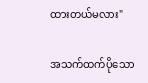ထားတယ်မလား"

အသက်ထက်ပိုသော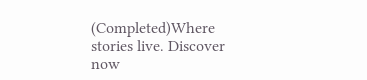(Completed)Where stories live. Discover now